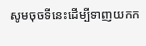សូមចុចទីនេះដើម្បីទាញយកក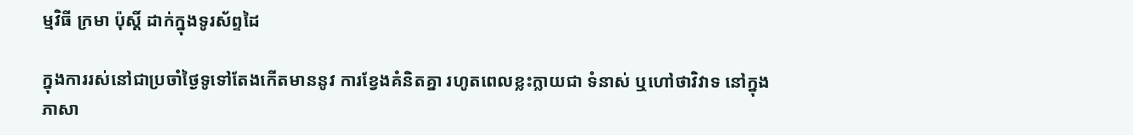ម្មវិធី ក្រមា ប៉ុស្ដិ៍ ដាក់ក្នុងទូរស័ព្ទដៃ

ក្នុងការរស់នៅជាប្រចាំថ្ងៃទូទៅតែងកើតមាននូវ ការខ្វែងគំនិតគ្នា រហូតពេលខ្លះក្លាយជា ទំនាស់ ឬហៅថាវិវាទ នៅក្នុងភាសា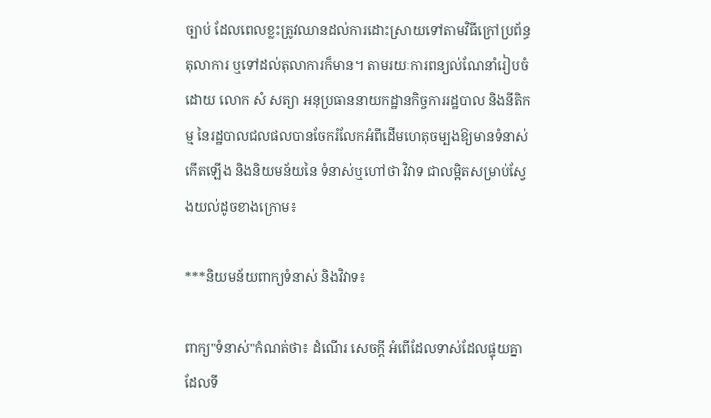ច្បាប់ ដែលពេលខ្លះត្រូវឈានដល់ការដោះស្រាយទៅតាមវិធីក្រៅប្រព័ន្ធតុលាការ ឬទៅដល់តុលាការក៏មាន។ តាមរយៈការពន្យល់ណែនាំរៀបចំដោយ លោក សំ សត្យា អនុប្រធាននាយកដ្ឋានកិច្ចការរដ្ឋបាល និងនីតិកម្ម នៃរដ្ឋបាលជលផលបានចែករំលែកអំពីដើមហេតុចម្បងឱ្យមានទំនាស់កើតឡើង និងនិយមន័យនៃ ទំនាស់ឬហៅថា វិវាទ ជាលម្អិតសម្រាប់ស្វែងយល់ដូចខាងក្រោម៖

***និយមន័យពាក្យទំនាស់ និងវិវាទ៖

ពាក្យ"ទំនាស់"កំណត់ថា៖ ដំណើរ សេចក្តី អំពើដែលទាស់ដែលផ្ទុយគ្នាដែលទី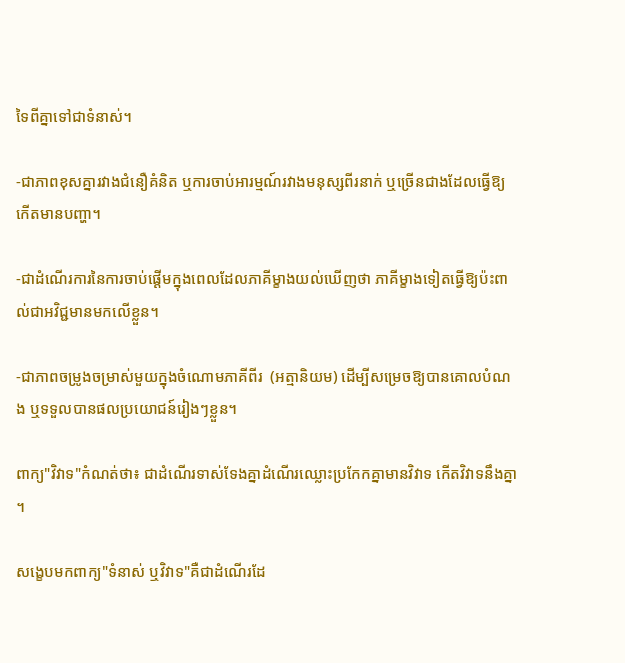ទៃពីគ្នាទៅជាទំនាស់។

-ជាភាពខុសគ្នារវាងជំនឿគំនិត ឬការចាប់អារម្មណ៍រវាងមនុស្សពីរនាក់ ឬច្រើនជាងដែលធ្វើឱ្យកើតមានបញ្ហា។

-ជាដំណើរការនៃការចាប់ផ្តើមក្នុងពេលដែលភាគីម្ខាងយល់ឃើញថា ភាគីម្ខាងទៀតធ្វើឱ្យប៉ះពាល់ជាអវិជ្ជមានមកលើខ្លួន។

-ជាភាពចម្រូងចម្រាស់មួយក្នុងចំណោមភាគីពីរ  (អត្មានិយម) ដើម្បីសម្រេចឱ្យបានគោលបំណង ឬទទួលបានផលប្រយោជន៍រៀងៗខ្លួន។

ពាក្យ"វិវាទ"កំណត់ថា៖ ជាដំណើរទាស់ទែងគ្នាដំណើរឈ្លោះប្រកែកគ្នាមានវិវាទ កើតវិវាទនឹងគ្នា។

សង្ខេបមកពាក្យ"ទំនាស់ ឬវិវាទ"គឺជាដំណើរដែ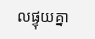លផ្ទុយគ្នា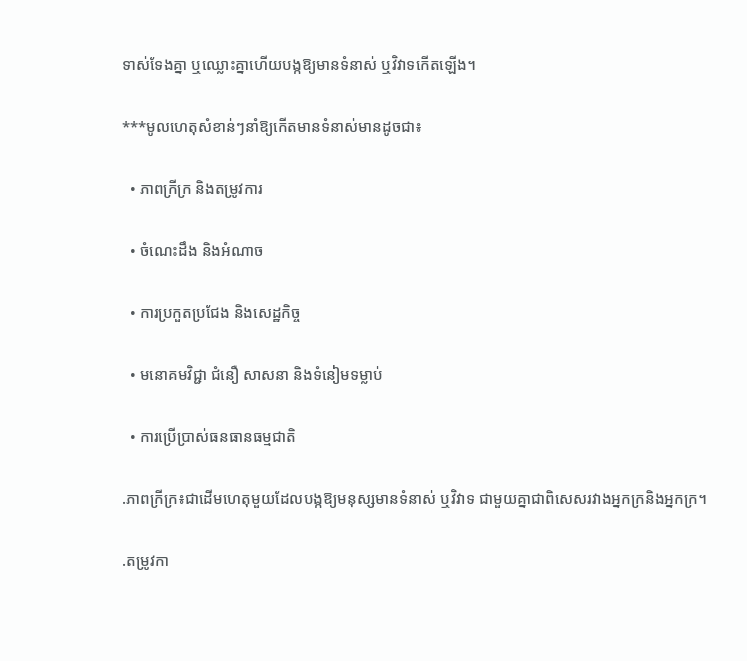ទាស់ទែងគ្នា ឬឈ្លោះគ្នាហើយបង្កឱ្យមានទំនាស់ ឬវិវាទកើតឡើង។

***មូលហេតុសំខាន់ៗនាំឱ្យកើតមានទំនាស់មានដូចជា៖

  • ភាពក្រីក្រ និងតម្រូវការ

  • ចំណេះដឹង និងអំណាច

  • ការប្រកួតប្រជែង និងសេដ្ឋកិច្ច

  • មនោគមវិជ្ជា ជំនឿ សាសនា និងទំនៀមទម្លាប់

  • ការប្រើប្រាស់ធនធានធម្មជាតិ

.ភាពក្រីក្រ៖ជាដើមហេតុមួយដែលបង្កឱ្យមនុស្សមានទំនាស់ ឬវិវាទ ជាមួយគ្នាជាពិសេសរវាងអ្នកក្រនិងអ្នកក្រ។

.តម្រូវកា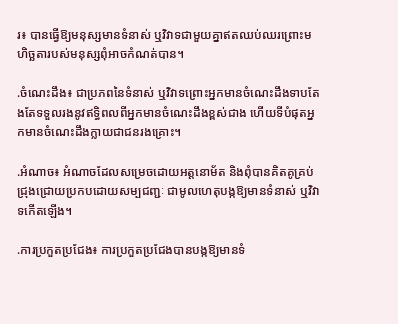រ៖ បានធ្វើឱ្យមនុស្សមានទំនាស់ ឬវិវាទជាមួយគ្នាឥតឈប់ឈរព្រោះមហិច្ឆតារបស់មនុស្សពុំអាចកំណត់បាន។

.ចំណេះដឹង៖ ជាប្រភពនៃទំនាស់ ឬវិវាទព្រោះអ្នកមានចំណេះដឹងទាបតែងតែទទួលរងនូវឥទ្ធិពលពីអ្នកមានចំណេះដឹងខ្ពស់ជាង ហើយទីបំផុតអ្នកមានចំណេះដឹងក្លាយជាជនរងគ្រោះ។

.អំណាច៖ អំណាចដែលសម្រេចដោយអត្តនោម័ត និងពុំបានគិតគូគ្រប់ជ្រុងជ្រោយប្រកបដោយសម្បជញ្ជៈ ជាមូលហេតុបង្កឱ្យមានទំនាស់ ឬវិវាទកើតឡើង។

.ការប្រកួតប្រជែង៖ ការប្រកួតប្រជែងបានបង្កឱ្យមានទំ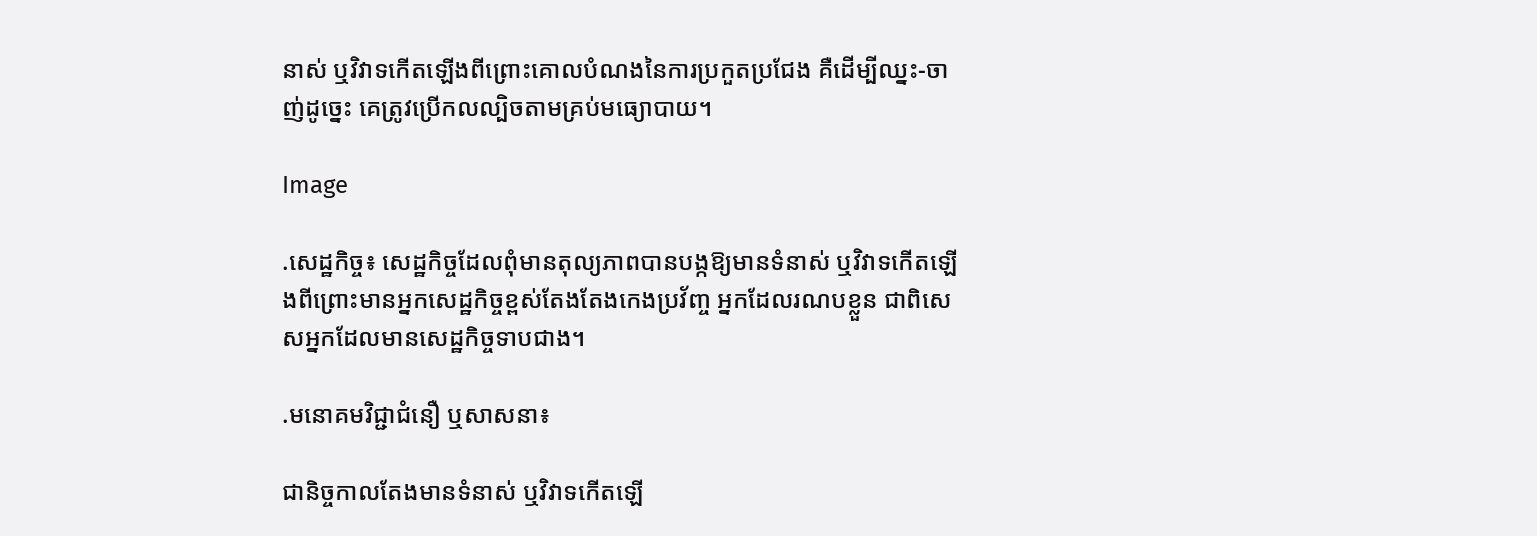នាស់ ឬវិវាទកើតឡើងពីព្រោះគោលបំណងនៃការប្រកួតប្រជែង គឺដើម្បីឈ្នះ-ចាញ់ដូច្នេះ គេត្រូវប្រើកលល្បិចតាមគ្រប់មធ្យោបាយ។

Image

.សេដ្ឋកិច្ច៖ សេដ្ឋកិច្ចដែលពុំមានតុល្យភាពបានបង្កឱ្យមានទំនាស់ ឬវិវាទកើតឡើងពីព្រោះមានអ្នកសេដ្ឋកិច្ចខ្ពស់តែងតែងកេងប្រវ័ញ្ច អ្នកដែលរណបខ្លួន ជាពិសេសអ្នកដែលមានសេដ្ឋកិច្ចទាបជាង។

.មនោគមវិជ្ជាជំនឿ ឬសាសនា៖

ជានិច្ចកាលតែងមានទំនាស់ ឬវិវាទកើតឡើ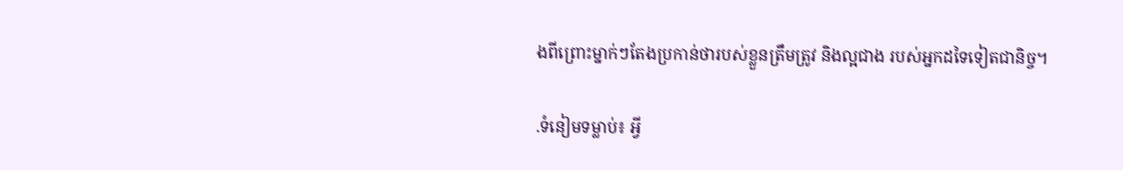ងពីព្រោះម្នាក់ៗតែងប្រកាន់ថារបស់ខ្លួនត្រឹមត្រូវ និងល្អជាង របស់អ្នកដទៃទៀតជានិច្ច។

.ទំនៀមទម្លាប់៖ អ្វី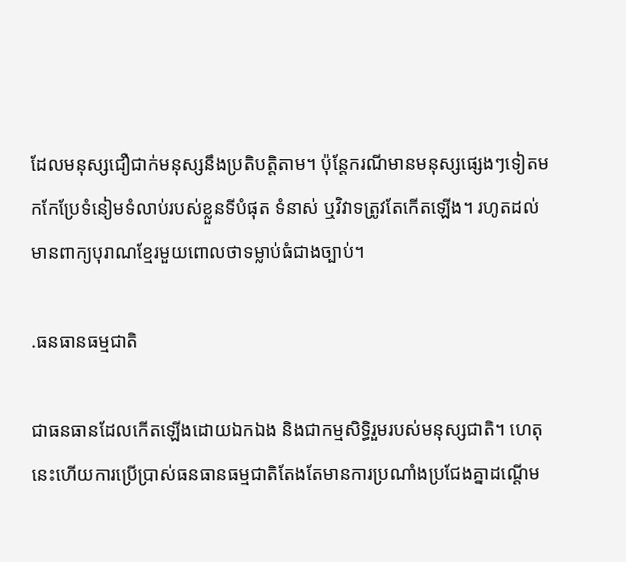ដែលមនុស្សជឿជាក់មនុស្សនឹងប្រតិបត្តិតាម។ ប៉ុន្តែករណីមានមនុស្សផ្សេងៗទៀតមកកែប្រែទំនៀមទំលាប់របស់ខ្លួនទីបំផុត ទំនាស់ ឬវិវាទត្រូវតែកើតឡើង។ រហូតដល់មានពាក្យបុរាណខ្មែរមួយពោលថាទម្លាប់ធំជាងច្បាប់។

.ធនធានធម្មជាតិ

ជាធនធានដែលកើតឡើងដោយឯកឯង និងជាកម្មសិទ្ធិរួមរបស់មនុស្សជាតិ។ ហេតុនេះហើយការប្រើប្រាស់ធនធានធម្មជាតិតែងតែមានការប្រណាំងប្រជែងគ្នាដណ្តើម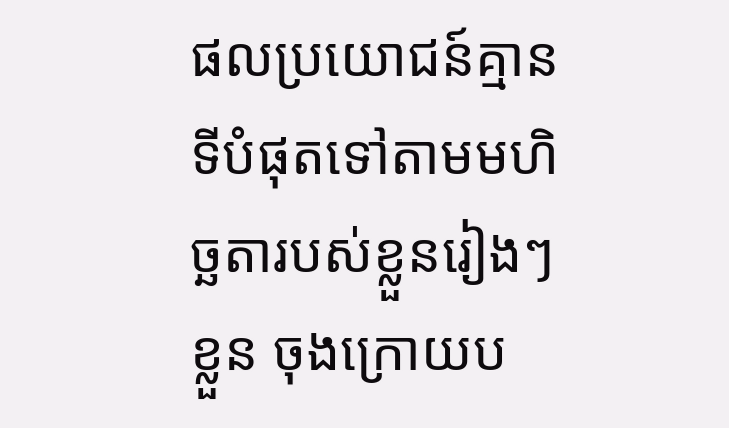ផលប្រយោជន៍គ្មានទីបំផុតទៅតាមមហិច្ឆតារបស់ខ្លួនរៀងៗខ្លួន ចុងក្រោយប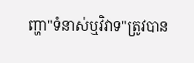ញ្ហា"ទំនាស់ឬវិវាទ"ត្រូវបាន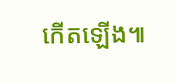កើតឡើង៕